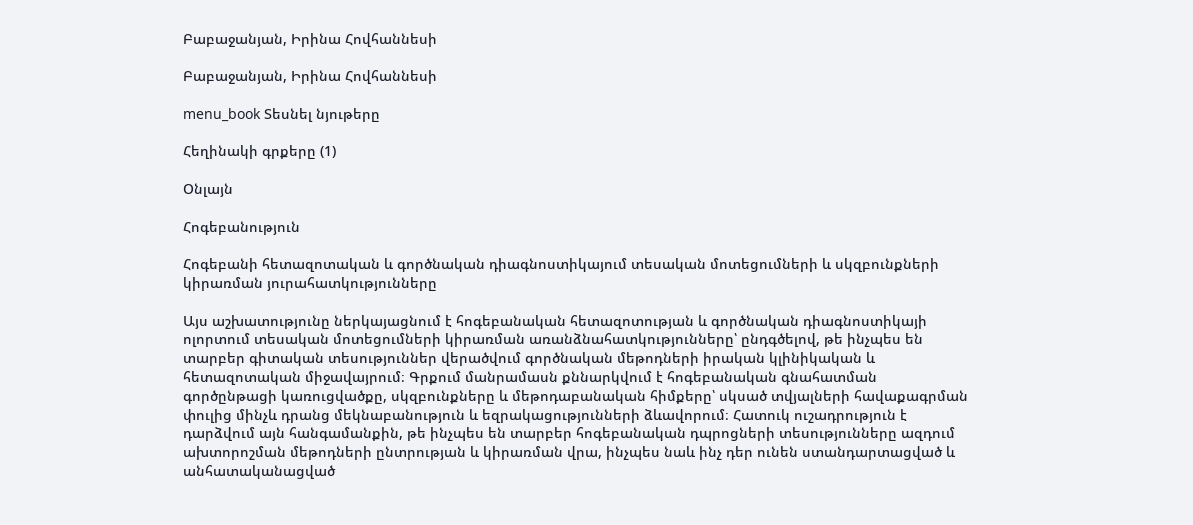Բաբաջանյան, Իրինա Հովհաննեսի

Բաբաջանյան, Իրինա Հովհաննեսի

menu_book Տեսնել նյութերը

Հեղինակի գրքերը (1)

Օնլայն

Հոգեբանություն

Հոգեբանի հետազոտական և գործնական դիագնոստիկայում տեսական մոտեցումների և սկզբունքների կիրառման յուրահատկությունները

Այս աշխատությունը ներկայացնում է հոգեբանական հետազոտության և գործնական դիագնոստիկայի ոլորտում տեսական մոտեցումների կիրառման առանձնահատկությունները՝ ընդգծելով, թե ինչպես են տարբեր գիտական տեսություններ վերածվում գործնական մեթոդների իրական կլինիկական և հետազոտական միջավայրում։ Գրքում մանրամասն քննարկվում է հոգեբանական գնահատման գործընթացի կառուցվածքը, սկզբունքները և մեթոդաբանական հիմքերը՝ սկսած տվյալների հավաքագրման փուլից մինչև դրանց մեկնաբանություն և եզրակացությունների ձևավորում։ Հատուկ ուշադրություն է դարձվում այն հանգամանքին, թե ինչպես են տարբեր հոգեբանական դպրոցների տեսությունները ազդում ախտորոշման մեթոդների ընտրության և կիրառման վրա, ինչպես նաև ինչ դեր ունեն ստանդարտացված և անհատականացված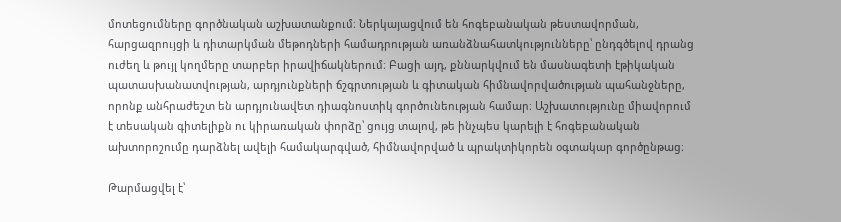մոտեցումները գործնական աշխատանքում։ Ներկայացվում են հոգեբանական թեստավորման, հարցազրույցի և դիտարկման մեթոդների համադրության առանձնահատկությունները՝ ընդգծելով դրանց ուժեղ և թույլ կողմերը տարբեր իրավիճակներում։ Բացի այդ, քննարկվում են մասնագետի էթիկական պատասխանատվության, արդյունքների ճշգրտության և գիտական հիմնավորվածության պահանջները, որոնք անհրաժեշտ են արդյունավետ դիագնոստիկ գործունեության համար։ Աշխատությունը միավորում է տեսական գիտելիքն ու կիրառական փորձը՝ ցույց տալով, թե ինչպես կարելի է հոգեբանական ախտորոշումը դարձնել ավելի համակարգված, հիմնավորված և պրակտիկորեն օգտակար գործընթաց։

Թարմացվել է՝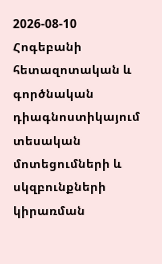2026-08-10
Հոգեբանի հետազոտական և գործնական դիագնոստիկայում տեսական մոտեցումների և սկզբունքների կիրառման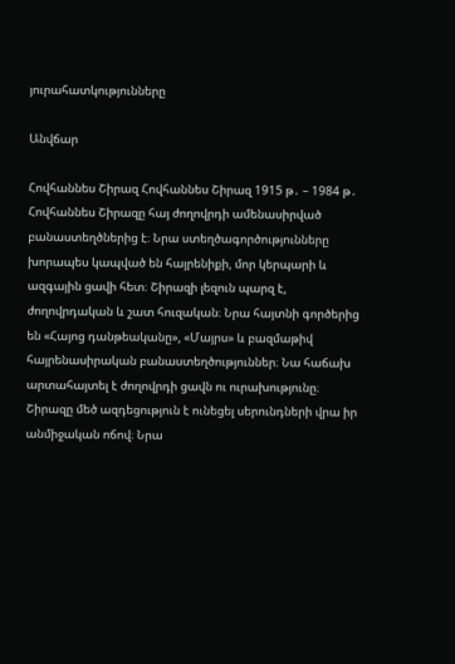յուրահատկությունները

Անվճար

Հովհաննես Շիրազ Հովհաննես Շիրազ 1915 թ․ – 1984 թ․ Հովհաննես Շիրազը հայ ժողովրդի ամենասիրված բանաստեղծներից է։ Նրա ստեղծագործությունները խորապես կապված են հայրենիքի, մոր կերպարի և ազգային ցավի հետ։ Շիրազի լեզուն պարզ է, ժողովրդական և շատ հուզական։ Նրա հայտնի գործերից են «Հայոց դանթեականը», «Մայրս» և բազմաթիվ հայրենասիրական բանաստեղծություններ։ Նա հաճախ արտահայտել է ժողովրդի ցավն ու ուրախությունը։ Շիրազը մեծ ազդեցություն է ունեցել սերունդների վրա իր անմիջական ոճով։ Նրա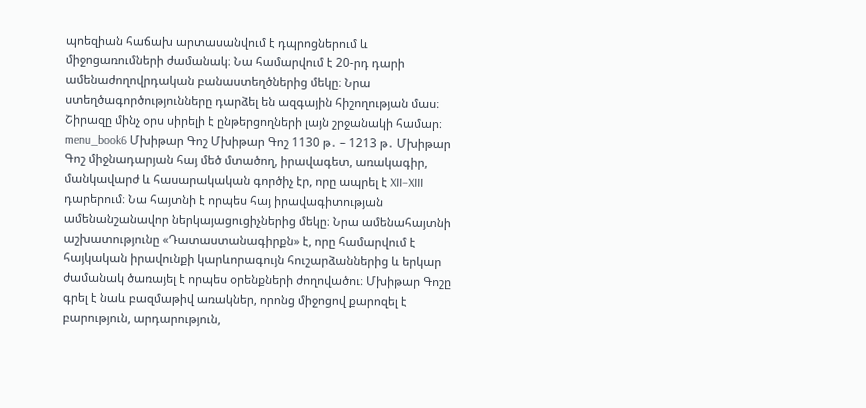պոեզիան հաճախ արտասանվում է դպրոցներում և միջոցառումների ժամանակ։ Նա համարվում է 20-րդ դարի ամենաժողովրդական բանաստեղծներից մեկը։ Նրա ստեղծագործությունները դարձել են ազգային հիշողության մաս։ Շիրազը մինչ օրս սիրելի է ընթերցողների լայն շրջանակի համար։ menu_book6 Մխիթար Գոշ Մխիթար Գոշ 1130 թ․ – 1213 թ․ Մխիթար Գոշ միջնադարյան հայ մեծ մտածող, իրավագետ, առակագիր, մանկավարժ և հասարակական գործիչ էր, որը ապրել է XII–XIII դարերում։ Նա հայտնի է որպես հայ իրավագիտության ամենանշանավոր ներկայացուցիչներից մեկը։ Նրա ամենահայտնի աշխատությունը «Դատաստանագիրքն» է, որը համարվում է հայկական իրավունքի կարևորագույն հուշարձաններից և երկար ժամանակ ծառայել է որպես օրենքների ժողովածու։ Մխիթար Գոշը գրել է նաև բազմաթիվ առակներ, որոնց միջոցով քարոզել է բարություն, արդարություն,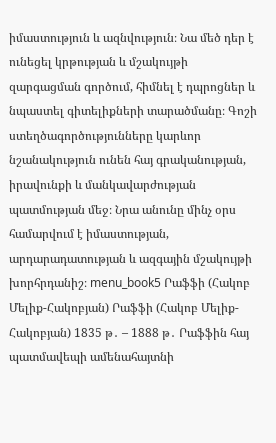իմաստություն և ազնվություն։ Նա մեծ դեր է ունեցել կրթության և մշակույթի զարգացման գործում, հիմնել է դպրոցներ և նպաստել գիտելիքների տարածմանը։ Գոշի ստեղծագործությունները կարևոր նշանակություն ունեն հայ գրականության, իրավունքի և մանկավարժության պատմության մեջ։ Նրա անունը մինչ օրս համարվում է իմաստության, արդարադատության և ազգային մշակույթի խորհրդանիշ։ menu_book5 Րաֆֆի (Հակոբ Մելիք-Հակոբյան) Րաֆֆի (Հակոբ Մելիք-Հակոբյան) 1835 թ․ – 1888 թ․ Րաֆֆին հայ պատմավեպի ամենահայտնի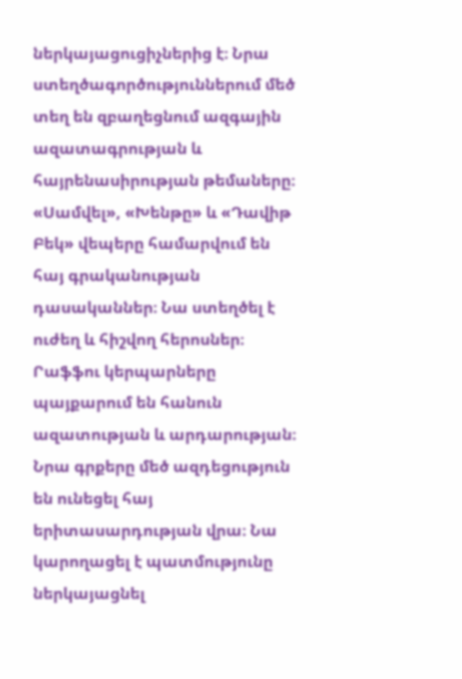ներկայացուցիչներից է։ Նրա ստեղծագործություններում մեծ տեղ են զբաղեցնում ազգային ազատագրության և հայրենասիրության թեմաները։ «Սամվել», «Խենթը» և «Դավիթ Բեկ» վեպերը համարվում են հայ գրականության դասականներ։ Նա ստեղծել է ուժեղ և հիշվող հերոսներ։ Րաֆֆու կերպարները պայքարում են հանուն ազատության և արդարության։ Նրա գրքերը մեծ ազդեցություն են ունեցել հայ երիտասարդության վրա։ Նա կարողացել է պատմությունը ներկայացնել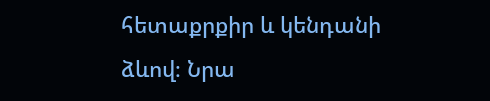հետաքրքիր և կենդանի ձևով։ Նրա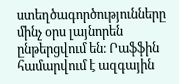ստեղծագործությունները մինչ օրս լայնորեն ընթերցվում են։ Րաֆֆին համարվում է ազգային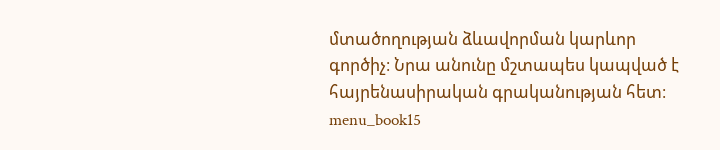մտածողության ձևավորման կարևոր գործիչ։ Նրա անունը մշտապես կապված է հայրենասիրական գրականության հետ։ menu_book15